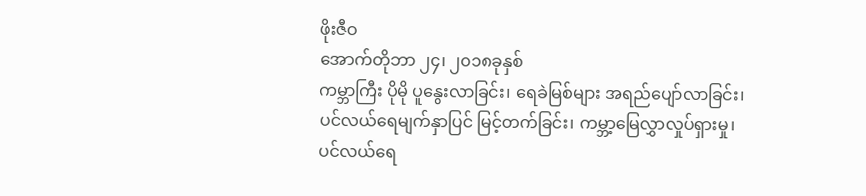ဖိုးဇီဝ
အောက်တိုဘာ ၂၄၊ ၂၀၁၈ခုနှစ်
ကမ္ဘာကြီး ပိုမို ပူနွေးလာခြင်း၊ ရေခဲမြစ်များ အရည်ပျော်လာခြင်း၊ ပင်လယ်ရေမျက်နှာပြင် မြင့်တက်ခြင်း၊ ကမ္ဘာ့မြေလွှာလှုပ်ရှားမှု၊ ပင်လယ်ရေ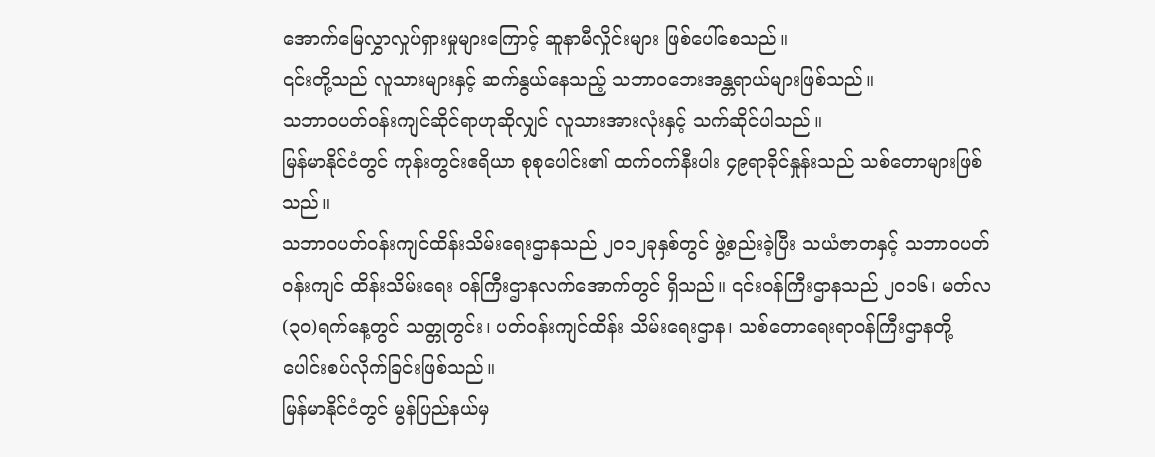အောက်မြေလွှာလှုပ်ရှားမှုများကြောင့် ဆူနာမီလှိုင်းများ ဖြစ်ပေါ်စေသည်။
၎င်းတို့သည် လူသားများနှင့် ဆက်နွယ်နေသည့် သဘာဝဘေးအန္တရာယ်များဖြစ်သည်။
သဘာဝပတ်ဝန်းကျင်ဆိုင်ရာဟုဆိုလျှင် လူသားအားလုံးနှင့် သက်ဆိုင်ပါသည်။
မြန်မာနိုင်ငံတွင် ကုန်းတွင်းဧရိယာ စုစုပေါင်း၏ ထက်ဝက်နီးပါး ၄၉ရာခိုင်နှုန်းသည် သစ်တောများဖြစ်သည်။
သဘာဝပတ်ဝန်းကျင်ထိန်းသိမ်းရေးဌာနသည် ၂၀၁၂ခုနှစ်တွင် ဖွဲ့စည်းခဲ့ပြီး သယံဇာတနှင့် သဘာဝပတ်ဝန်းကျင် ထိန်းသိမ်းရေး ဝန်ကြီးဌာနလက်အောက်တွင် ရှိသည်။ ၎င်းဝန်ကြီးဌာနသည် ၂၀၁၆၊ မတ်လ (၃၀)ရက်နေ့တွင် သတ္တုတွင်း၊ ပတ်ဝန်းကျင်ထိန်း သိမ်းရေးဌာန၊ သစ်တောရေးရာဝန်ကြီးဌာနတို့ ပေါင်းစပ်လိုက်ခြင်းဖြစ်သည်။
မြန်မာနိုင်ငံတွင် မွန်ပြည်နယ်မှ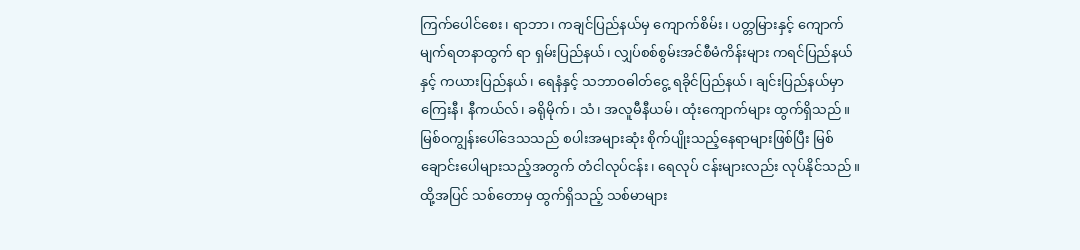ကြက်ပေါင်စေး၊ ရာဘာ၊ ကချင်ပြည်နယ်မှ ကျောက်စိမ်း၊ ပတ္တမြားနှင့် ကျောက်မျက်ရတနာထွက် ရာ ရှမ်းပြည်နယ်၊ လျှပ်စစ်စွမ်းအင်စီမံကိန်းများ ကရင်ပြည်နယ်နှင့် ကယားပြည်နယ်၊ ရေနံနှင့် သဘာဝဓါတ်ငွေ့ ရခိုင်ပြည်နယ်၊ ချင်းပြည်နယ်မှာ ကြေးနီ၊ နီကယ်လ်၊ ခရိုမိုက်၊ သံ၊ အလူမီနီယမ်၊ ထုံးကျောက်များ ထွက်ရှိသည်။
မြစ်ဝကျွန်းပေါ်ဒေသသည် စပါးအများဆုံး စိုက်ပျိုးသည့်နေရာများဖြစ်ပြီး မြစ်ချောင်းပေါများသည့်အတွက် တံငါလုပ်ငန်း၊ ရေလုပ် ငန်းများလည်း လုပ်နိုင်သည်။ ထို့အပြင် သစ်တောမှ ထွက်ရှိသည့် သစ်မာများ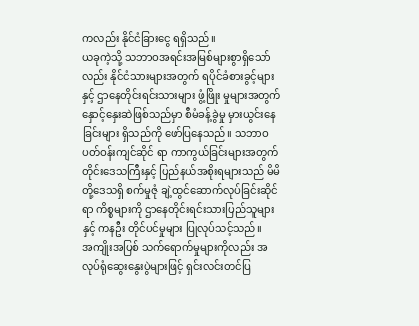ကလည်း နိုင်ငံခြားငွေ ရရှိသည်။
ယခုကဲ့သို့ သဘာဝအရင်းအမြစ်များစွာရှိသော်လည်း နိုင်ငံသားများအတွက် ရပိုင်ခံစားခွင့်များနှင့် ဌာနေတိုင်းရင်းသားများ ဖွံ့ဖြိုး မှုများအတွက် နှောင့်နှေးဆဲဖြစ်သည်မှာ စီမံခန့်ခွဲမှု မှားယွင်းနေခြင်းများ ရှိသည်ကို ဖော်ပြနေသည်။ သဘာဝပတ်ဝန်းကျင်ဆိုင် ရာ ကာကွယ်ခြင်းများအတွက် တိုင်းဒေသကြီးနှင့် ပြည်နယ်အစိုးရများသည် မိမိတို့ဒေသရှိ စက်မှုဇုံ ချဲ့ထွင်ဆောက်လုပ်ခြင်းဆိုင် ရာ ကိစ္စများကို ဌာနေတိုင်းရင်းသားပြည်သူများနှင့် ကနဦး တိုင်ပင်မှုများ ပြုလုပ်သင့်သည်။
အကျိုးအပြစ် သက်ရောက်မှုများကိုလည်း အလုပ်ရုံဆွေးနွေးပွဲများဖြင့် ရှင်းလင်းတင်ပြ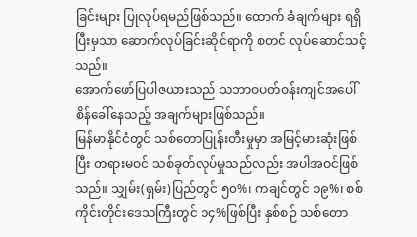ခြင်းများ ပြုလုပ်ရမည်ဖြစ်သည်။ ထောက် ခံချက်များ ရရှိပြီးမှသာ ဆောက်လုပ်ခြင်းဆိုင်ရာကို စတင် လုပ်ဆောင်သင့်သည်။
အောက်ဖော်ပြပါဇယားသည် သဘာဝပတ်ဝန်းကျင်အပေါ် စိန်ခေါ်နေသည့် အချက်များဖြစ်သည်။
မြန်မာနိုင်ငံတွင် သစ်တောပြုန်းတီးမှုမှာ အမြင့်မားဆုံးဖြစ်ပြီး တရားမဝင် သစ်ခုတ်လုပ်မှုသည်လည်း အပါအဝင်ဖြစ်သည်။ သျှမ်း(ရှမ်း)ပြည်တွင် ၅၀%၊ ကချင်တွင် ၁၉%၊ စစ်ကိုင်းတိုင်းဒေသကြီးတွင် ၁၄%ဖြစ်ပြီး နှစ်စဉ် သစ်တော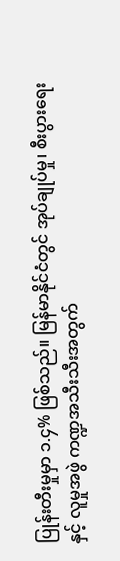ပြုန်းတီးမှုမှာ ၁.၄% ဖြစ်သည်။ မြန်မာနိုင်ငံတွင် အုပ်ချုပ်မှု၊ စီးပွားရေးနှင့် လူမှုအဖွဲ ကဏ္ဍအသီးသီးအတွက်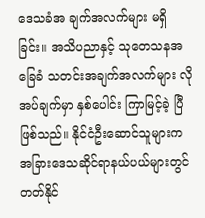ဒေသခံအ ချက်အလက်များ မရှိခြင်း။ အသိပညာနှင့် သုတေသနအခြေခံ သတင်းအချက်အလက်များ လိုအပ်ချက်မှာ နှစ်ပေါင်း ကြာမြင့်ခဲ့ ပြီ ဖြစ်သည်။ နိုင်ငံဦးဆောင်သူများက အခြားဒေသဆိုင်ရာနယ်ပယ်များတွင် တတ်နိုင်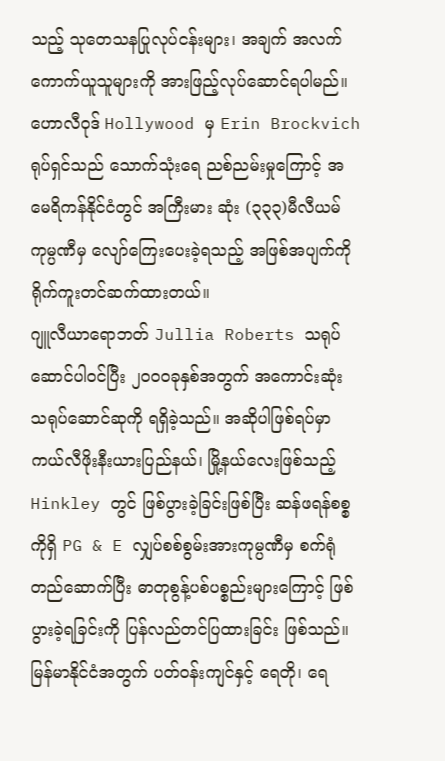သည့် သုတေသနပြုလုပ်ငန်းများ၊ အချက် အလက်ကောက်ယူသူများကို အားဖြည့်လုပ်ဆောင်ရပါမည်။
ဟောလီဝုဒ် Hollywood မှ Erin Brockvich ရုပ်ရှင်သည် သောက်သုံးရေ ညစ်ညမ်းမှုကြောင့် အမေရိကန်နိုင်ငံတွင် အကြီးမား ဆုံး (၃၃၃)မီလီယမ် ကုမ္ပဏီမှ လျော်ကြေးပေးခဲ့ရသည့် အဖြစ်အပျက်ကို ရိုက်ကူးတင်ဆက်ထားတယ်။
ဂျူလီယာရောဘတ် Jullia Roberts သရုပ်ဆောင်ပါဝင်ပြီး ၂၀၀ဝခုနှစ်အတွက် အကောင်းဆုံး သရုပ်ဆောင်ဆုကို ရရှိခဲ့သည်။ အဆိုပါဖြစ်ရပ်မှာ ကယ်လီဖိုးနီးယားပြည်နယ်၊ မြို့နယ်လေးဖြစ်သည့် Hinkley တွင် ဖြစ်ပွားခဲ့ခြင်းဖြစ်ပြီး ဆန်ဖရန်စစ္စကိုရှိ PG & E လျှပ်စစ်စွမ်းအားကုမ္ပဏီမှ စက်ရုံတည်ဆောက်ပြီး ဓာတုစွန့်ပစ်ပစ္စည်းများကြောင့် ဖြစ်ပွားခဲ့ရခြင်းကို ပြန်လည်တင်ပြထားခြင်း ဖြစ်သည်။
မြန်မာနိုင်ငံအတွက် ပတ်ဝန်းကျင်နှင့် ရေတို၊ ရေ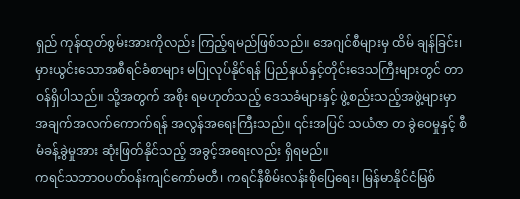ရှည် ကုန်ထုတ်စွမ်းအားကိုလည်း ကြည့်ရမည်ဖြစ်သည်။ အေဂျင်စီများမှ ထိမ် ချန်ခြင်း၊ မှားယွင်းသောအစီရင်ခံစာများ မပြုလုပ်နိုင်ရန် ပြည်နယ်နှင့်တိုင်းဒေသကြီးများတွင် တာဝန်ရှိပါသည်။ သို့အတွက် အစိုး ရမဟုတ်သည့် ဒေသခံများနှင့် ဖွဲ့စည်းသည့်အဖွဲ့များမှာ အချက်အလက်ကောက်ရန် အလွန်အရေးကြီးသည်။ ၎င်းအပြင် သယံဇာ တ ခွဲဝေမှုနှင့် စီမံခန့်ခွဲမှုအား ဆုံးဖြတ်နိုင်သည့် အခွင့်အရေးလည်း ရှိရမည်။
ကရင်သဘာဝပတ်ဝန်းကျင်ကော်မတီ၊ ကရင်နီစိမ်းလန်းစိုပြေရေး၊ မြန်မာနိုင်ငံမြစ်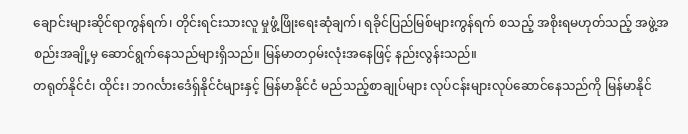ချောင်းများဆိုင်ရာကွန်ရက်၊ တိုင်းရင်းသားလူ မှုဖွံ့ဖြိုးရေးဆုံချက်၊ ရခိုင်ပြည်မြစ်များကွန်ရက် စသည့် အစိုးရမဟုတ်သည့် အဖွဲ့အစည်းအချို့မှ ဆောင်ရွက်နေသည်များရှိသည်။ မြန်မာတဝှမ်းလုံးအနေဖြင့် နည်းလွန်းသည်။
တရုတ်နိုင်ငံ၊ ထိုင်း၊ ဘဂင်္လားဒေံရှ်နိုင်ငံများနှင့် မြန်မာနိုင်ငံ မည်သည့်စာချုပ်များ လုပ်ငန်းများလုပ်ဆောင်နေသည်ကို မြန်မာနိုင်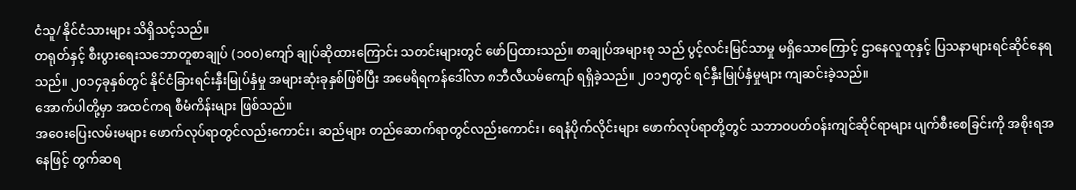ငံသူ/နိုင်ငံသားများ သိရှိသင့်သည်။
တရုတ်နှင့် စီးပွားရေးသဘောတူစာချုပ် (၁၀၀)ကျော် ချုပ်ဆိုထားကြောင်း သတင်းများတွင် ဖော်ပြထားသည်။ စာချုပ်အများစု သည် ပွင့်လင်းမြင်သာမှု မရှိသောကြောင့် ဌာနေလူထုနှင့် ပြသနာများရင်ဆိုင်နေရသည်။ ၂၀၁၄ခုနှစ်တွင် နိုင်ငံခြားရင်းနှီးမြုပ်နှံမှု အများဆုံးခုနှစ်ဖြစ်ပြီး အမေရိရကန်ဒေါ်လာ ၈ဘီလီယမ်ကျော် ရရှိခဲ့သည်။ ၂၀၁၅တွင် ရင်နှီးမြုပ်နှံမှုများ ကျဆင်းခဲ့သည်။
အောက်ပါတို့မှာ အထင်ကရ စီမံကိန်းများ ဖြစ်သည်။
အဝေးပြေးလမ်းမများ ဖောက်လုပ်ရာတွင်လည်းကောင်း၊ ဆည်များ တည်ဆောက်ရာတွင်လည်းကောင်း၊ ရေနံပိုက်လိုင်းများ ဖောက်လုပ်ရာတို့တွင် သဘာဝပတ်ဝန်းကျင်ဆိုင်ရာများ ပျက်စီးစေခြင်းကို အစိုးရအနေဖြင့် တွက်ဆရ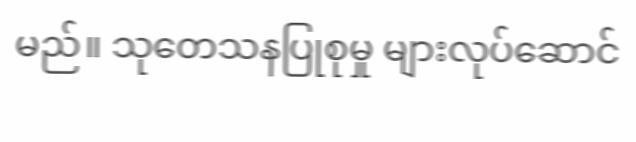မည်။ သုတေသနပြုစုမှု များလုပ်ဆောင်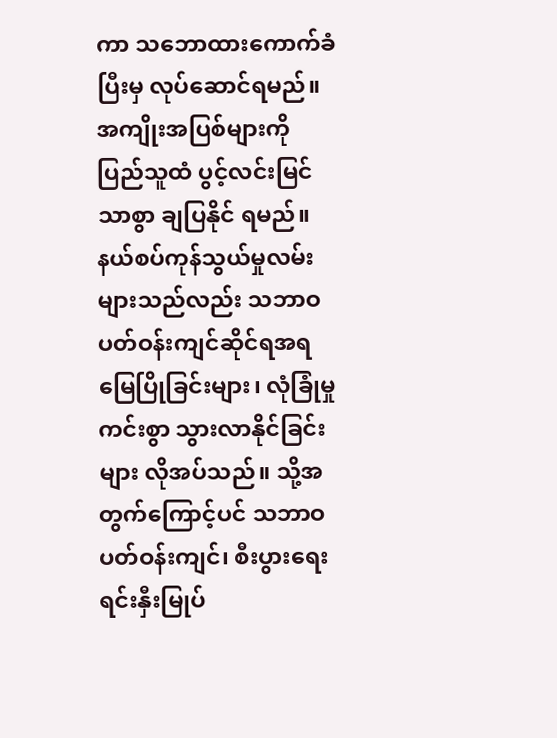ကာ သဘောထားကောက်ခံပြီးမှ လုပ်ဆောင်ရမည်။ အကျိုးအပြစ်များကို ပြည်သူထံ ပွင့်လင်းမြင်သာစွာ ချပြနိုင် ရမည်။
နယ်စပ်ကုန်သွယ်မှုလမ်းများသည်လည်း သဘာဝပတ်ဝန်းကျင်ဆိုင်ရအရ မြေပြိုခြင်းများ၊ လုံခြုံမှုကင်းစွာ သွားလာနိုင်ခြင်းများ လိုအပ်သည်။ သို့အတွက်ကြောင့်ပင် သဘာဝပတ်ဝန်းကျင်၊ စီးပွားရေးရင်းနှီးမြုပ်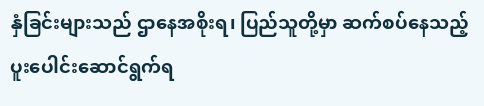နှံခြင်းများသည် ဌာနေအစိုးရ၊ ပြည်သူတို့မှာ ဆက်စပ်နေသည့် ပူးပေါင်းဆောင်ရွက်ရ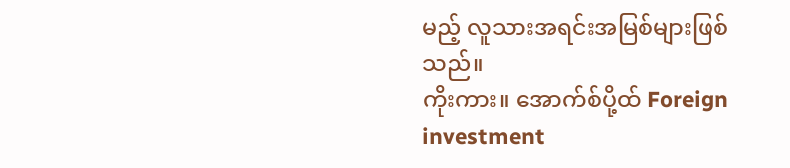မည့် လူသားအရင်းအမြစ်များဖြစ်သည်။
ကိုးကား။ အောက်စ်ပို့ထ် Foreign investment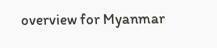overview for Myanmar